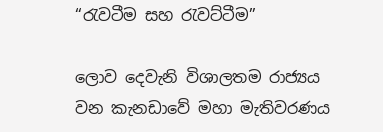“රැවටීම සහ රැවට්ටීම”

ලොව දෙවැනි විශාලතම රාජ්‍යය වන කැනඩාවේ මහා මැතිවරණය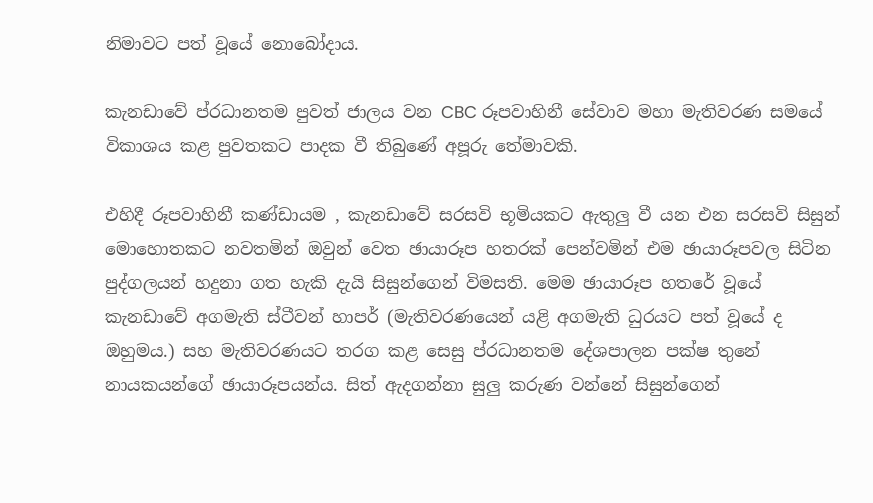නිමාවට පත් වූයේ නොබෝදාය.

කැනඩාවේ ප්රධානතම පුවත් ජාලය වන CBC රූපවාහිනී සේවාව මහා මැතිවරණ සමයේ විකාශය කළ පුවතකට පාදක වී තිබුණේ අපූරු තේමාවකි.

එහිදී රූපවාහිනී කණ්ඩායම , කැනඩාවේ සරසවි භූමියකට ඇතුලු වී යන එන සරසවි සිසුන් මොහොතකට නවතමින් ඔවුන් වෙත ඡායාරූප හතරක් පෙන්වමින් එම ඡායාරූපවල සිටින පුද්ගලයන් හදුනා ගත හැකි දැයි සිසුන්ගෙන් විමසති. මෙම ඡායාරූප හතරේ වූයේ කැනඩාවේ අගමැති ස්ටීවන් හාපර් (මැතිවරණයෙන් යළි අගමැති ධුරයට පත් වූයේ ද ඔහුමය.) සහ මැතිවරණයට තරග කළ සෙසු ප්රධානතම දේශපාලන පක්ෂ තුනේ නායකයන්ගේ ඡායාරූපයන්ය. සිත් ඇදගන්නා සුලු කරුණ වන්නේ සිසුන්ගෙන්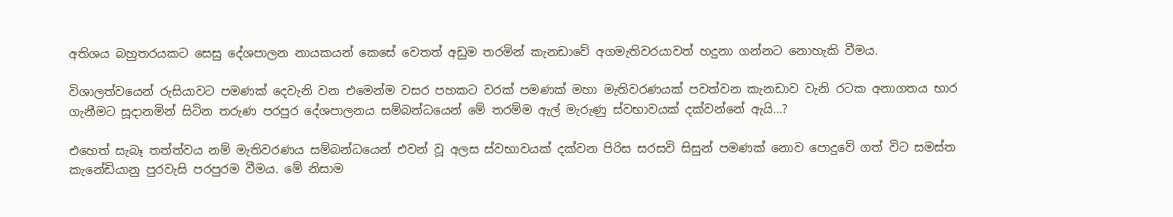අතිශය බහුතරයකට සෙසු දේශපාලන නායකයන් කෙසේ වෙතත් අඩුම තරමින් කැනඩාවේ අගමැතිවරයාවත් හදුනා ගන්නට නොහැකි වීමය.

විශාලත්වයෙන් රුසියාවට පමණක් දෙවැනි වන එමෙන්ම වසර පහකට වරක් පමණක් මහා මැතිවරණයක් පවත්වන කැනඩාව වැනි රටක අනාගතය භාර ගැනීමට සූදානමින් සිටින තරුණ පරපුර දේශපාලනය සම්බන්ධයෙන් මේ තරම්ම ඇල් මැරුණු ස්වභාවයක් දක්වන්නේ ඇයි…?

එහෙත් සැබෑ තත්ත්වය නම් මැතිවරණය සම්බන්ධයෙන් එවන් වූ අලස ස්වභාවයක් දක්වන පිරිස සරසවි සිසුන් පමණක් නොව පොදුවේ ගත් විට සමස්ත කැනේඩියානු පුරවැසි පරපුරම වීමය. මේ නිසාම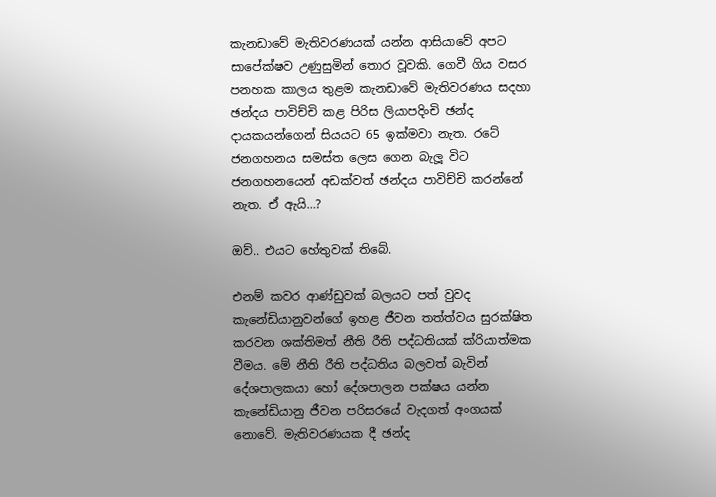කැනඩාවේ මැතිවරණයක් යන්න ආසියාවේ අපට සාපේක්ෂව උණුසුමින් තොර වූවකි. ගෙවී ගිය වසර පනහක කාලය තුළම කැනඩාවේ මැතිවරණය සදහා ඡන්දය පාවිච්චි කළ පිරිස ලියාපදිංචි ඡන්ද දායකයන්ගෙන් සියයට 65 ඉක්මවා නැත. රටේ ජනගහනය සමස්ත ලෙස ගෙන බැලූ විට ජනගහනයෙන් අඩක්වත් ඡන්දය පාවිච්චි කරන්නේ නැත. ඒ ඇයි…?

ඔව්.. එයට හේතුවක් තිබේ.

එනම් කවර ආණ්ඩුවක් බලයට පත් වුවද කැනේඩියානුවන්ගේ ඉහළ ජීවන තත්ත්වය සුරක්ෂිත කරවන ශක්තිමත් නීති රීති පද්ධතියක් ක්රියාත්මක වීමය. මේ නීති රීති පද්ධතිය බලවත් බැවින් දේශපාලකයා හෝ දේශපාලන පක්ෂය යන්න කැනේඩියානු ජීවන පරිසරයේ වැදගත් අංගයක් නොවේ. මැතිවරණයක දී ඡන්ද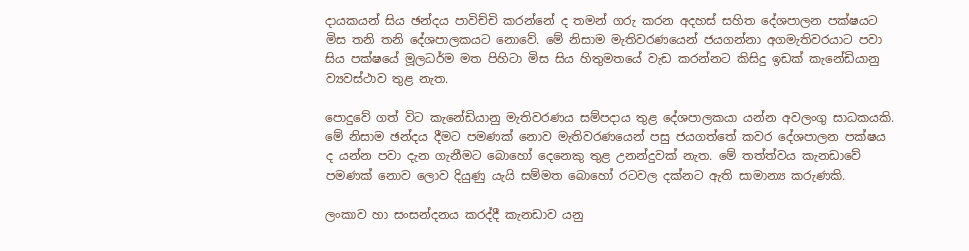දායකයන් සිය ඡන්දය පාවිච්චි කරන්නේ ද තමන් ගරු කරන අදහස් සහිත දේශපාලන පක්ෂයට මිස තනි තනි දේශපාලකයට නොවේ. මේ නිසාම මැතිවරණයෙන් ජයගන්නා අගමැතිවරයාට පවා සිය පක්ෂයේ මූලධර්ම මත පිහිටා මිස සිය හිතුමතයේ වැඩ කරන්නට කිසිදු ඉඩක් කැනේඩියානු ව්‍යවස්ථාව තුළ නැත.

පොදුවේ ගත් විට කැනේඩියානු මැතිවරණය සම්පදාය තුළ දේශපාලකයා යන්න අවලංගු සාධකයකි. මේ නිසාම ඡන්දය දීමට පමණක් නොව මැතිවරණයෙන් පසු ජයගත්තේ කවර දේශපාලන පක්ෂය ද යන්න පවා දැන ගැනීමට බොහෝ දෙනෙකු තුළ උනන්දුවක් නැත. මේ තත්ත්වය කැනඩාවේ පමණක් නොව ලොව දියුණු යැයි සම්මත බොහෝ රටවල දක්නට ඇති සාමාන්‍ය කරුණකි.

ලංකාව හා සංසන්දනය කරද්දී කැනඩාව යනු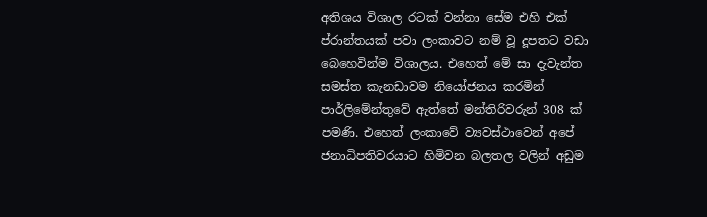අතිශය විශාල රටක් වන්නා සේම එහි එක් ප්රාන්තයක් පවා ලංකාවට නම් වූ දූපතට වඩා බෙහෙවින්ම විශාලය. එහෙත් මේ සා දැවැන්ත සමස්ත කැනඩාවම නියෝජනය කරමින් පාර්ලිමේන්තුවේ ඇත්තේ මන්තිරිවරුන් 308 ක් පමණි. එහෙත් ලංකාවේ ව්‍යවස්ථාවෙන් අපේ ජනාධිපතිවරයාට හිමිවන බලතල වලින් අඩුම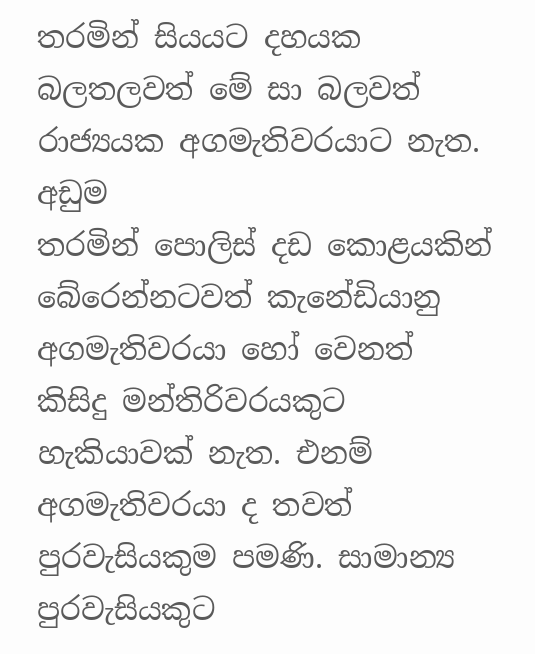තරමින් සියයට දහයක බලතලවත් මේ සා බලවත් රාජ්‍යයක අගමැතිවරයාට නැත. අඩුම
තරමින් පොලිස් දඩ කොළයකින් බේරෙන්නටවත් කැනේඩියානු අගමැතිවරයා හෝ වෙනත් කිසිදු මන්තිරිවරයකුට හැකියාවක් නැත. එනම් අගමැතිවරයා ද තවත්  පුරවැසියකුම පමණි. සාමාන්‍ය පුරවැසියකුට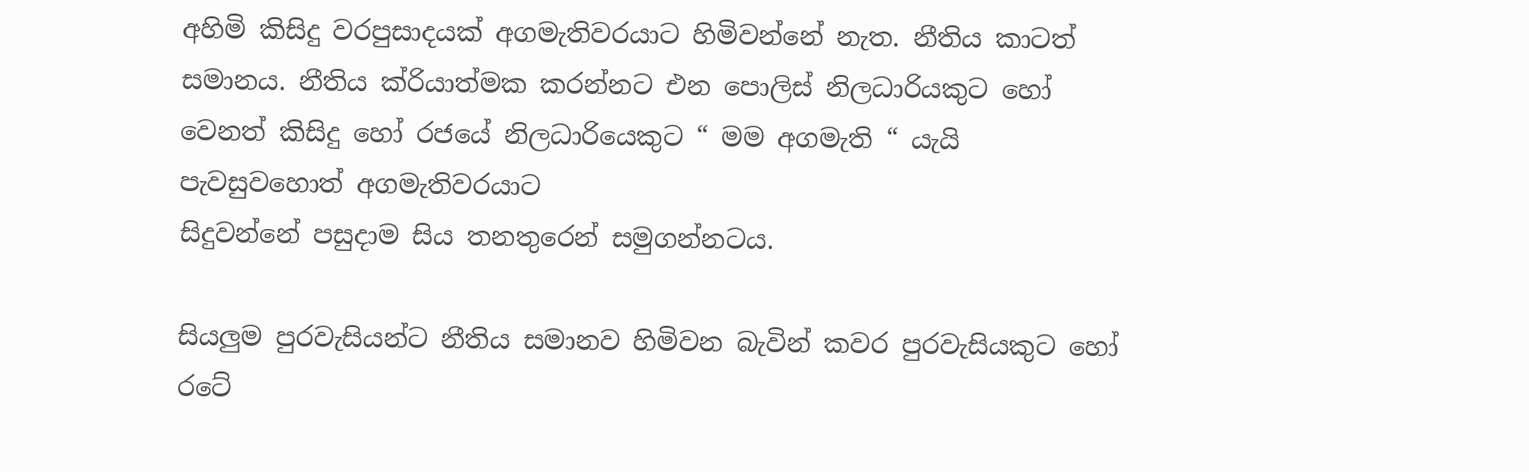අහිමි කිසිදු වරපුසාදයක් අගමැතිවරයාට හිමිවන්නේ නැත. නීතිය කාටත් සමානය. නීතිය ක්රියාත්මක කරන්නට එන පොලිස් නිලධාරියකුට හෝ වෙනත් කිසිදු හෝ රජයේ නිලධාරියෙකුට “ මම අගමැති “ යැයි පැවසුවහොත් අගමැතිවරයාට
සිදුවන්නේ පසුදාම සිය තනතුරෙන් සමුගන්නටය.

සියලුම පුරවැසියන්ට නීතිය සමානව හිමිවන බැවින් කවර පුරවැසියකුට හෝ රටේ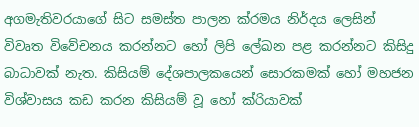අගමැතිවරයාගේ සිට සමස්ත පාලන ක්රමය නිර්දය ලෙසින් විවෘත විවේචනය කරන්නට හෝ ලිපි ලේඛන පළ කරන්නට කිසිදු බාධාවක් නැත. කිසියම් දේශපාලකයෙන් සොරකමක් හෝ මහජන විශ්වාසය කඩ කරන කිසියම් වූ හෝ ක්රියාවක්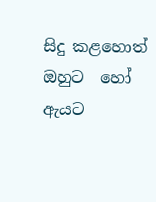සිදු කළහොත් ඔහුට  හෝ ඇයට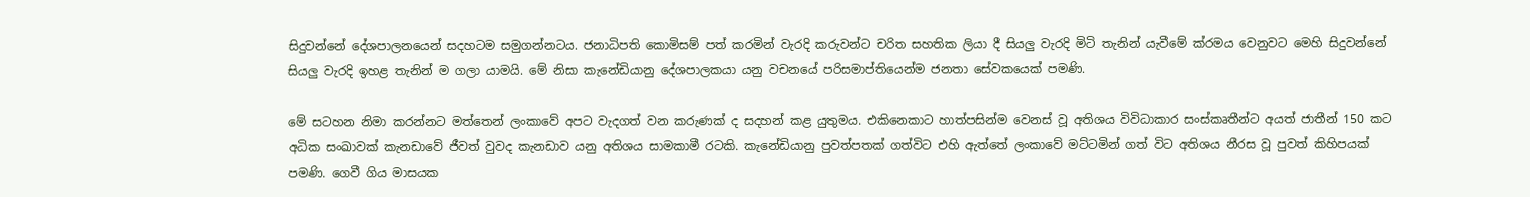සිදුවන්නේ දේශපාලනයෙන් සදහටම සමුගන්නටය. ජනාධිපති කොමිසම් පත් කරමින් වැරදි කරුවන්ට චරිත සහතික ලියා දී සියලු වැරදි මිටි තැනින් යැවීමේ ක්රමය වෙනුවට මෙහි සිදුවන්නේ සියලු වැරදි ඉහළ තැනින් ම ගලා යාමයි. මේ නිසා කැනේඩියානු දේශපාලකයා යනු වචනයේ පරිසමාප්තියෙන්ම ජනතා සේවකයෙක් පමණි.

මේ සටහන නිමා කරන්නට මත්තෙන් ලංකාවේ අපට වැදගත් වන කරුණක් ද සදහන් කළ යුතුමය. එකිනෙකාට හාත්පසින්ම වෙනස් වූ අතිශය විවිධාකාර සංස්කෘතීන්ට අයත් ජාතීන් 150 කට අධික සංඛාවක් කැනඩාවේ ජීවත් වුවද කැනඩාව යනු අතිශය සාමකාමී රටකි. කැනේඩියානු පුවත්පතක් ගත්විට එහි ඇත්තේ ලංකාවේ මට්ටමින් ගත් විට අතිශය නීරස වූ පුවත් කිහිපයක් පමණි. ගෙවී ගිය මාසයක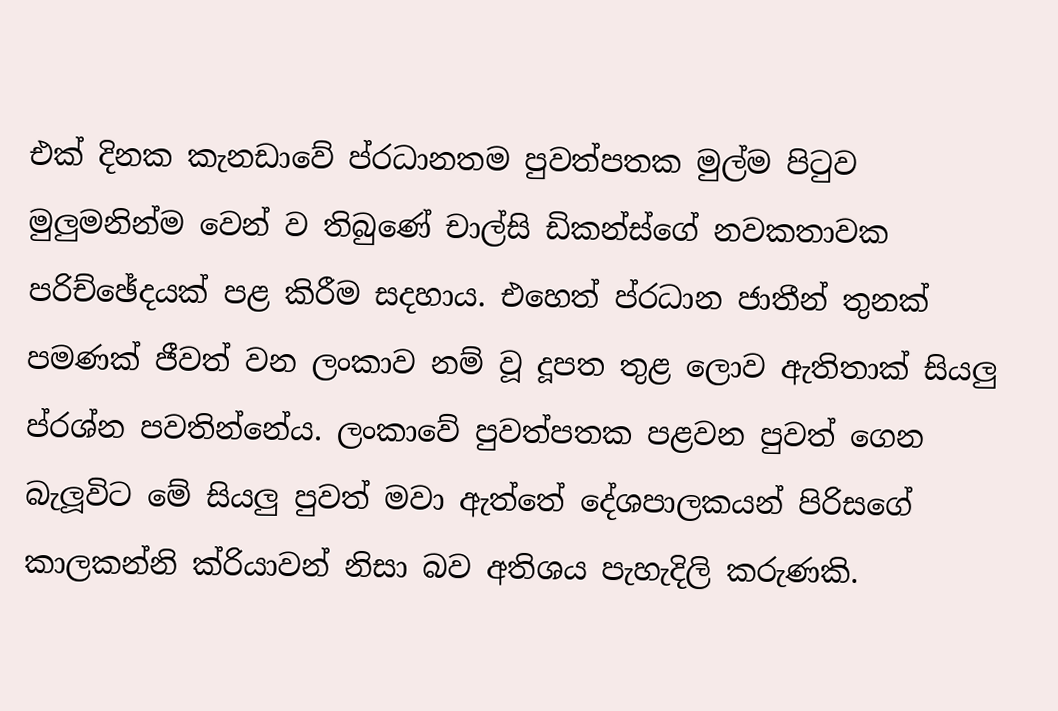එක් දිනක කැනඩාවේ ප්රධානතම පුවත්පතක මුල්ම පිටුව මුලුමනින්ම වෙන් ව තිබුණේ චාල්සි ඩිකන්ස්ගේ නවකතාවක පරිච්ඡේදයක් පළ කිරීම සදහාය. එහෙත් ප්රධාන ජාතීන් තුනක් පමණක් ජීවත් වන ලංකාව නම් වූ දූපත තුළ ලොව ඇතිතාක් සියලු ප්රශ්න පවතින්නේය. ලංකාවේ පුවත්පතක පළවන පුවත් ගෙන බැලූවිට මේ සියලු පුවත් මවා ඇත්තේ දේශපාලකයන් පිරිසගේ කාලකන්නි ක්රියාවන් නිසා බව අතිශය පැහැදිලි කරුණකි.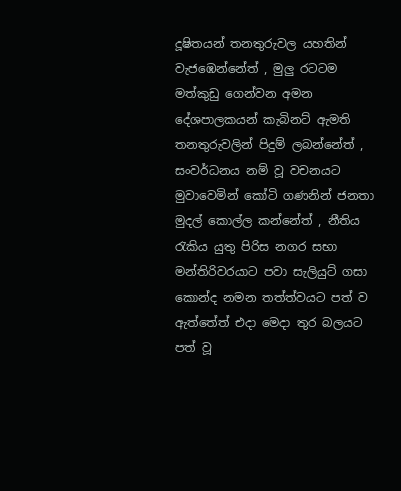දූෂිතයන් තනතුරුවල යහතින් වැජඹෙන්නේත් , මුලු රටටම මත්කුඩු ගෙන්වන අමන දේශපාලකයන් කැබිනට් ඇමති තනතුරුවලින් පිදුම් ලබන්නේත් , සංවර්ධනය නම් වූ වචනයට මුවාවෙමින් කෝටි ගණනින් ජනතා මුදල් කොල්ල කන්නේත් , නීතිය රැකිය යුතු පිරිස නගර සභා මන්තිරිවරයාට පවා සැලියුට් ගසා කොන්ද නමන තත්ත්වයට පත් ව ඇත්තේත් එදා මෙදා තුර බලයට පත් වූ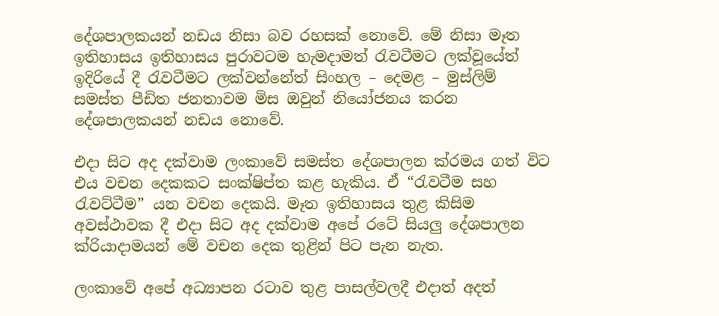දේශපාලකයන් නඩය නිසා බව රහසක් නොවේ. මේ නිසා මෑත ඉතිහාසය ඉතිහාසය පුරාවටම හැමදාමත් රැවටීමට ලක්වූයේත් ඉදිරියේ දී රැවටීමට ලක්වන්නේත් සිංහල – දෙමළ – මුස්ලිම් සමස්ත පීඩිත ජනතාවම මිස ඔවුන් නියෝජනය කරන දේශපාලකයන් නඩය නොවේ.

එදා සිට අද දක්වාම ලංකාවේ සමස්ත දේශපාලන ක්රමය ගත් විට එය වචන දෙකකට සංක්ෂිප්ත කළ හැකිය. ඒ “රැවටීම සහ රැවට්ටීම” යන වචන දෙකයි. මෑත ඉතිහාසය තුළ කිසිම අවස්ථාවක දී එදා සිට අද දක්වාම අපේ රටේ සියලු දේශපාලන ක්රියාදාමයන් මේ වචන දෙක තුළින් පිට පැන නැත.

ලංකාවේ අපේ අධ්‍යාපන රටාව තුළ පාසල්වලදී එදාත් අදත්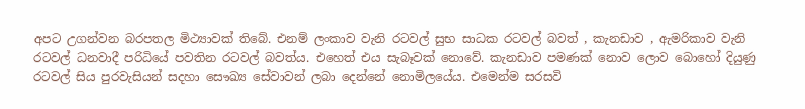අපට උගන්වන බරපතල මිථ්‍යාවක් තිබේ. එනම් ලංකාව වැනි රටවල් සුභ සාධක රටවල් බවත් , කැනඩාව , ඇමරිකාව වැනි රටවල් ධනවාදී පරිධියේ පවතින රටවල් බවත්ය. එහෙත් එය සැබෑවක් නොවේ. කැනඩාව පමණක් නොව ලොව බොහෝ දියුණු රටවල් සිය පුරවැසියන් සදහා සෞඛ්‍ය සේවාවන් ලබා දෙන්නේ නොමිලයේය. එමෙන්ම සරසවි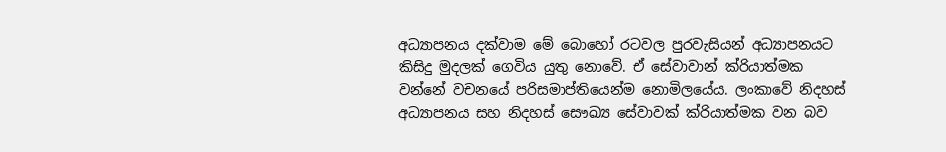අධ්‍යාපනය දක්වාම මේ බොහෝ රටවල පුරවැසියන් අධ්‍යාපනයට කිසිදු මුදලක් ගෙවිය යුතු නොවේ. ඒ සේවාවාන් ක්රියාත්මක වන්නේ වචනයේ පරිසමාප්තියෙන්ම නොමිලයේය. ලංකාවේ නිදහස් අධ්‍යාපනය සහ නිදහස් සෞඛ්‍ය සේවාවක් ක්රියාත්මක වන බව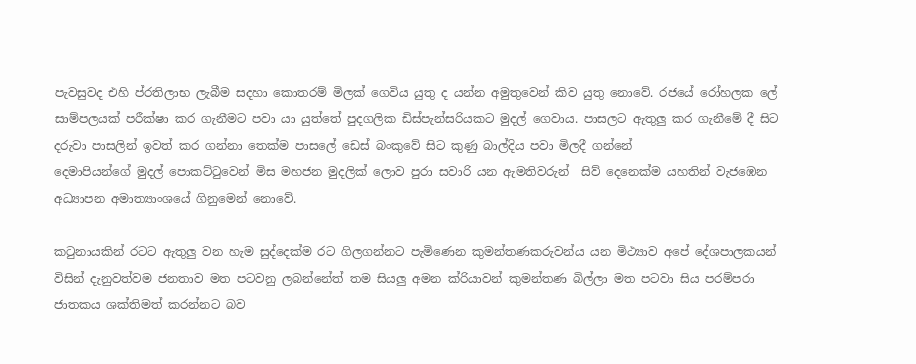පැවසුවද එහි ප්රතිලාභ ලැබීම සදහා කොතරම් මිලක් ගෙවිය යුතු ද යන්න අමුතුවෙන් කිව යුතු නොවේ. රජයේ රෝහලක ලේ සාම්පලයක් පරීක්ෂා කර ගැනීමට පවා යා යුත්තේ පුදගලික ඩිස්පැන්සරියකට මුදල් ගෙවාය. පාසලට ඇතුලු කර ගැනීමේ දී සිට දරුවා පාසලින් ඉවත් කර ගන්නා තෙක්ම පාසලේ ඩෙස් බංකුවේ සිට කුණු බාල්දිය පවා මිලදී ගන්නේ
දෙමාපියන්ගේ මුදල් පොකට්ටුවෙන් මිස මහජන මුදලික් ලොව පුරා සවාරි යන ඇමතිවරුන්  සිව් දෙනෙක්ම යහතින් වැජඹෙන අධ්‍යාපන අමාත්‍යාංශයේ ගිනුමෙන් නොවේ.

කටුනායකින් රටට ඇතුලු වන හැම සුද්දෙක්ම රට ගිලගන්නට පැමිණෙන කුමන්තණකරුවන්ය යන මිථ්‍යාව අපේ දේශපාලකයන් විසින් දැනුවත්වම ජනතාව මත පටවනු ලබන්නේත් තම සියලු අමන ක්රියාවන් කුමන්තණ බිල්ලා මත පටවා සිය පරම්පරා ජාතකය ශක්තිමත් කරන්නට බව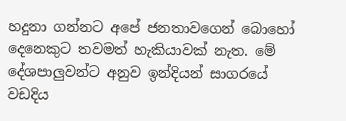හදුනා ගන්නට අපේ ජනතාවගෙන් බොහෝ දෙනෙකුට තවමත් හැකියාවක් නැත. මේ දේශපාලුවන්ට අනුව ඉන්දියන් සාගරයේ වඩදිය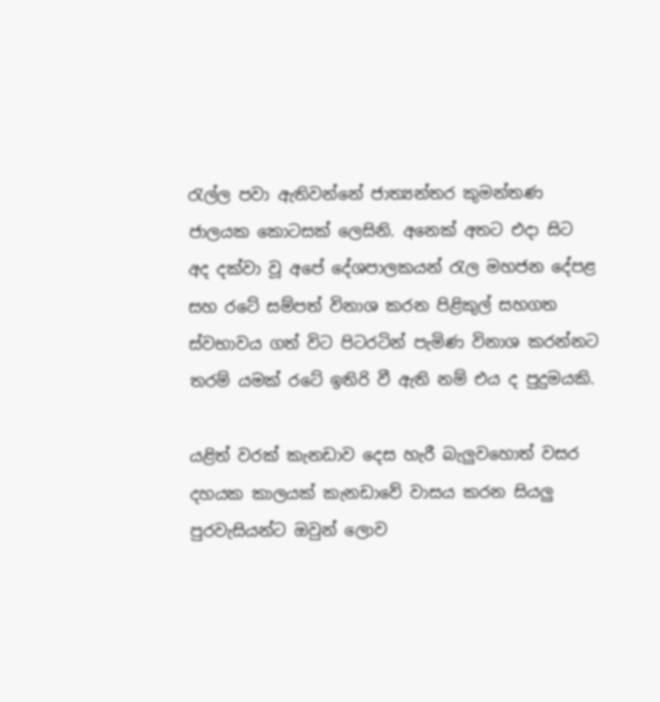රැල්ල පවා ඇතිවන්නේ ජාත්‍යන්තර කුමන්තණ ජාලයක කොටසක් ලෙසිනි. අනෙක් අතට එදා සිට අද දක්වා වූ අපේ දේශපාලකයන් රැල මහජන දේපළ සහ රටේ සම්පත් විනාශ කරන පි‍ළිකුල් සහගත ස්වභාවය ගත් විට පිටරටින් පැමිණ විනාශ කරන්නට තරම් යමක් රටේ ඉතිරි වී ඇති නම් එය ද පුදුමයකි.

යළිත් වරක් කැනඩාව දෙස හැරී බැලුවහොත් වසර දහයක කාලයක් කැනඩාවේ වාසය කරන සියලු පුරවැසියන්ට ඔවුන් ලොව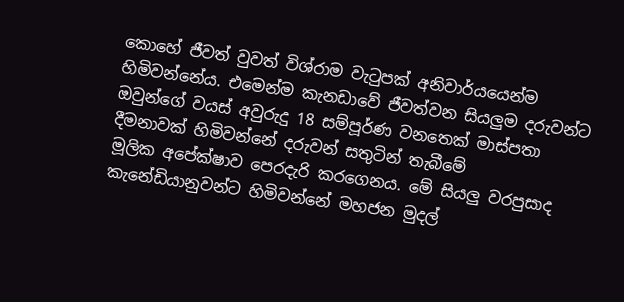කොහේ ජීවත් වුවත් විශ්රාම වැටුපක් අනිවාර්යයෙන්ම හිමිවන්නේය. එමෙන්ම කැනඩාවේ ජීවත්වන සියලුම දරුවන්ට ඔවුන්ගේ වයස් අවුරුදු 18 සම්පූර්ණ වනතෙක් මාස්පතා දීමනාවක් හිමිවන්නේ දරුවන් සතුටින් තැබීමේ
මූලික අපේක්ෂාව පෙරදැරි කරගෙනය. මේ සියලු වරපුසාද කැනේඩියානුවන්ට හිමිවන්නේ මහජන මුදල්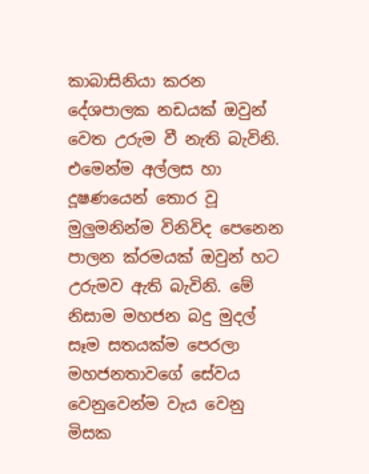කාබාසිනියා කරන දේශපාලක නඩයක් ඔවුන් වෙත උරුම වී නැති බැවිනි. එමෙන්ම අල්ලස හා දූෂණයෙන් තොර වූ මුලුමනින්ම විනිවිද පෙනෙන පාලන ක්රමයක් ඔවුන් හට උරුමව ඇති බැවිනි. මේ නිසාම මහජන බදු මුදල් සෑම සතයක්ම පෙරලා මහජනතාවගේ සේවය වෙනුවෙන්ම වැය වෙනු මිසක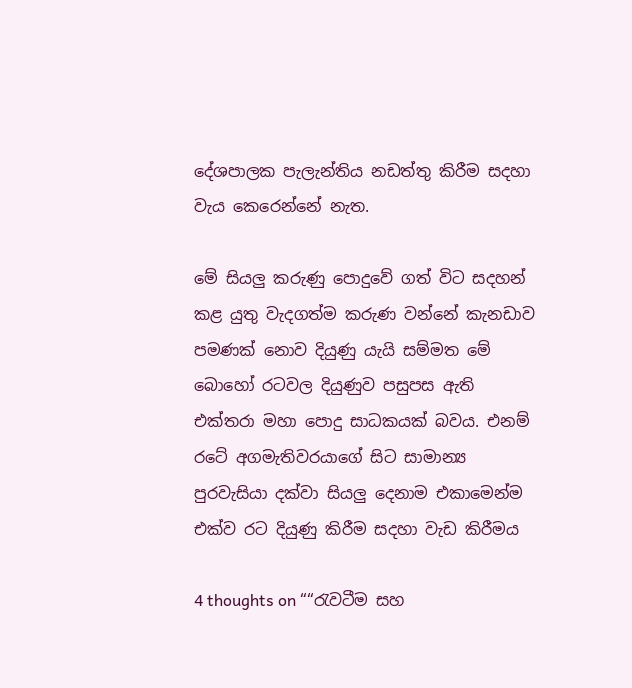දේශපාලක පැලැන්තිය නඩත්තු කිරීම සදහා වැය කෙරෙන්නේ නැත.

මේ සියලු කරුණු පොදුවේ ගත් විට සදහන් කළ යුතු වැදගත්ම කරුණ වන්නේ කැනඩාව පමණක් නොව දියුණු යැයි සම්මත මේ බොහෝ රටවල දියුණුව පසුපස ඇති එක්තරා මහා පොදු සාධකයක් බවය. එනම් රටේ අගමැතිවරයාගේ සිට සාමාන්‍ය පුරවැසියා දක්වා සියලු දෙනාම එකාමෙන්ම එක්ව රට දියුණු කිරීම සදහා වැඩ කිරීමය

4 thoughts on ““රැවටීම සහ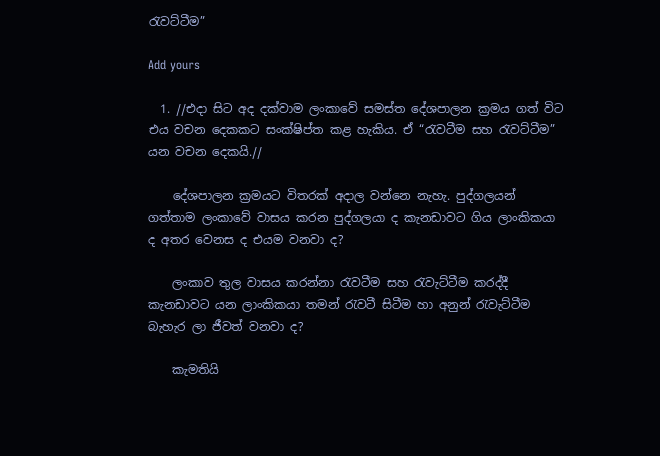රැවට්ටීම”

Add yours

  1. //එදා සිට අද දක්වාම ලංකාවේ සමස්ත දේශපාලන ක්‍රමය ගත් විට එය වචන දෙකකට සංක්ෂිප්ත කළ හැකිය. ඒ “රැවටීම සහ රැවට්ටීම” යන වචන දෙකයි.//

    දේශපාලන ක්‍රමයට විතරක් අදාල වන්නෙ නැහැ. පුද්ගලයන් ගත්තාම ලංකාවේ වාසය කරන පුද්ගලයා ද කැනඩාවට ගිය ලාංකිකයා ද අතර වෙනස ද එයම වනවා ද?

    ලංකාව තුල වාසය කරන්නා රැවටීම සහ රැවැට්ටීම කරද්දී කැනඩාවට යන ලාංකිකයා තමන් රැවටී සිටීම හා අනුන් රැවැට්ටීම බැහැර ලා ජීවත් වනවා ද?

    කැමතියි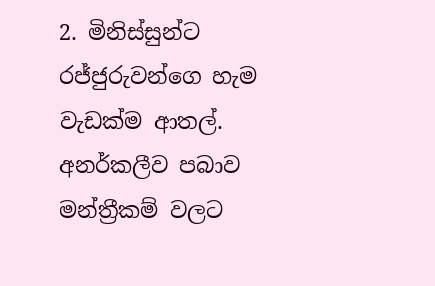2. මිනිස්සුන්ට රජ්ජුරුවන්ගෙ හැම වැඩක්ම ආතල්. අනර්කලීව පබාව මන්ත්‍රීකම් වලට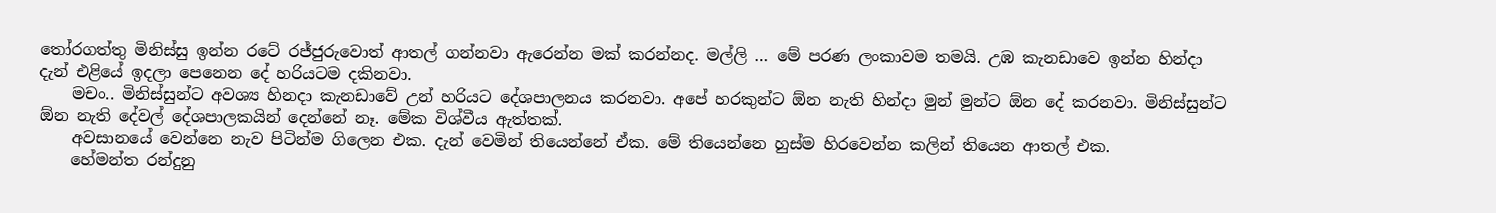තෝරගත්තු මිනිස්සු ඉන්න රටේ රජ්ජුරුවොත් ආතල් ගන්නවා ඇරෙන්න මක් කරන්නද. මල්ලි … මේ පරණ ලංකාවම තමයි. උඹ කැනඩාවෙ ඉන්න හින්දා දැන් එළියේ ඉදලා පෙනෙන දේ හරි‍යටම දකිනවා.
    මචං.. මිනිස්සුන්ට අවශ්‍ය හිනදා කැනඩාවේ උන් හරියට දේශපාලනය කරනවා. අපේ හරකුන්ට ඕන නැති හින්දා මුන් මුන්ට ඕන දේ කරනවා. මිනිස්සුන්ට ඕන නැති දේවල් දේශපාලකයින් දෙන්නේ නෑ. මේක විශ්වීය ඇත්තක්.
    අවසානයේ වෙන්නෙ නැව පිටින්ම ගිලෙන එක. දැන් වෙමින් තියෙන්නේ ඒක. මේ තියෙන්නෙ හුස්ම හිරවෙන්න කලින් තියෙන ආතල් එක.
    හේමන්ත රන්දුනු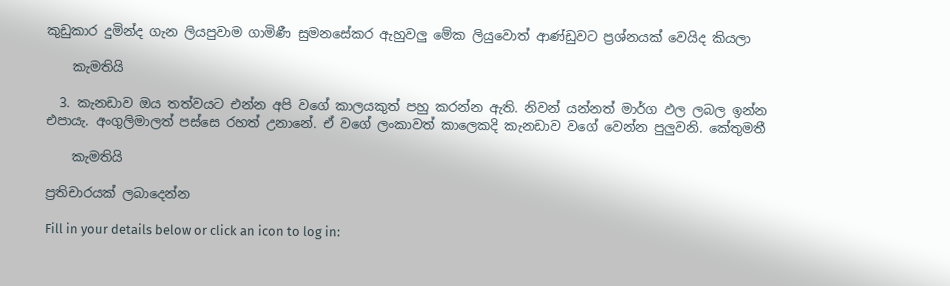කුඩුකාර දුමින්ද ගැන ලියපුවාම ගාමිණී සුමනසේකර ‍ඇහුවලු මේක ලියුවොත් ආණ්ඩුවට ප්‍රශ්නයක් වෙයිද කියලා

    කැමතියි

  3. කැනඩාව ඔය තත්වයට එන්න අපි වගේ කාලයකුත් පහු කරන්න ඇති. නිවන් යන්නත් මාර්ග ඵල ලබල ඉන්න එපායැ. අංගුලිමාලත් පස්සෙ රහත් උනානේ. ඒ වගේ ලංකාවත් කාලෙකදි කැනඩාව වගේ වෙන්න පුලුවනි. කේතුමතී

    කැමතියි

ප්‍රතිචාරයක් ලබාදෙන්න

Fill in your details below or click an icon to log in: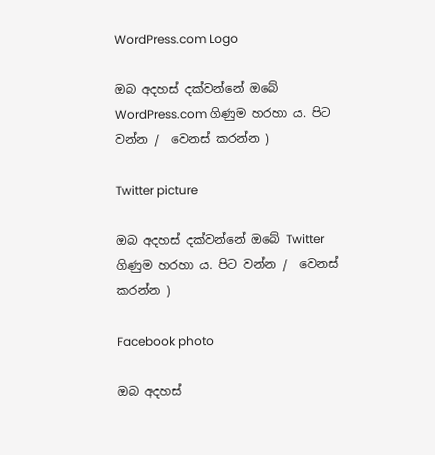WordPress.com Logo

ඔබ අදහස් දක්වන්නේ ඔබේ WordPress.com ගිණුම හරහා ය. පිට වන්න /  වෙනස් කරන්න )

Twitter picture

ඔබ අදහස් දක්වන්නේ ඔබේ Twitter ගිණුම හරහා ය. පිට වන්න /  වෙනස් කරන්න )

Facebook photo

ඔබ අදහස්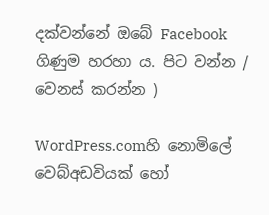දක්වන්නේ ඔබේ Facebook ගිණුම හරහා ය. පිට වන්න /  වෙනස් කරන්න )

WordPress.comහි නොමිලේ වෙබ්අඩවියක් හෝ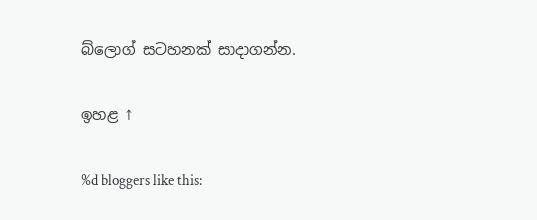බ්ලොග් සටහනක් සාදාගන්න.

ඉහළ ↑

%d bloggers like this: